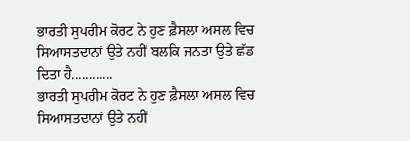ਭਾਰਤੀ ਸੁਪਰੀਮ ਕੋਰਟ ਨੇ ਹੁਣ ਫ਼ੈਸਲਾ ਅਸਲ ਵਿਚ ਸਿਆਸਤਦਾਨਾਂ ਉਤੇ ਨਹੀਂ ਬਲਕਿ ਜਨਤਾ ਉਤੇ ਛੱਡ ਦਿਤਾ ਹੈ............
ਭਾਰਤੀ ਸੁਪਰੀਮ ਕੋਰਟ ਨੇ ਹੁਣ ਫ਼ੈਸਲਾ ਅਸਲ ਵਿਚ ਸਿਆਸਤਦਾਨਾਂ ਉਤੇ ਨਹੀਂ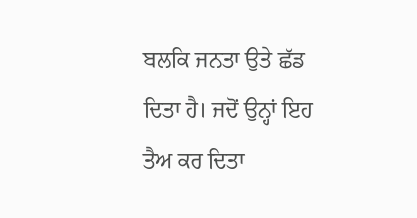ਬਲਕਿ ਜਨਤਾ ਉਤੇ ਛੱਡ ਦਿਤਾ ਹੈ। ਜਦੋਂ ਉਨ੍ਹਾਂ ਇਹ ਤੈਅ ਕਰ ਦਿਤਾ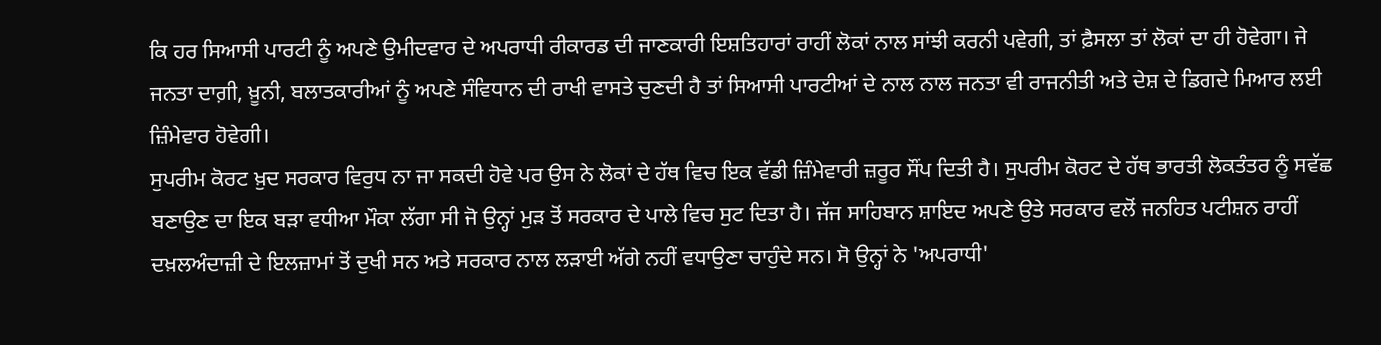ਕਿ ਹਰ ਸਿਆਸੀ ਪਾਰਟੀ ਨੂੰ ਅਪਣੇ ਉਮੀਦਵਾਰ ਦੇ ਅਪਰਾਧੀ ਰੀਕਾਰਡ ਦੀ ਜਾਣਕਾਰੀ ਇਸ਼ਤਿਹਾਰਾਂ ਰਾਹੀਂ ਲੋਕਾਂ ਨਾਲ ਸਾਂਝੀ ਕਰਨੀ ਪਵੇਗੀ, ਤਾਂ ਫ਼ੈਸਲਾ ਤਾਂ ਲੋਕਾਂ ਦਾ ਹੀ ਹੋਵੇਗਾ। ਜੇ ਜਨਤਾ ਦਾਗ਼ੀ, ਖ਼ੂਨੀ, ਬਲਾਤਕਾਰੀਆਂ ਨੂੰ ਅਪਣੇ ਸੰਵਿਧਾਨ ਦੀ ਰਾਖੀ ਵਾਸਤੇ ਚੁਣਦੀ ਹੈ ਤਾਂ ਸਿਆਸੀ ਪਾਰਟੀਆਂ ਦੇ ਨਾਲ ਨਾਲ ਜਨਤਾ ਵੀ ਰਾਜਨੀਤੀ ਅਤੇ ਦੇਸ਼ ਦੇ ਡਿਗਦੇ ਮਿਆਰ ਲਈ ਜ਼ਿੰਮੇਵਾਰ ਹੋਵੇਗੀ।
ਸੁਪਰੀਮ ਕੋਰਟ ਖ਼ੁਦ ਸਰਕਾਰ ਵਿਰੁਧ ਨਾ ਜਾ ਸਕਦੀ ਹੋਵੇ ਪਰ ਉਸ ਨੇ ਲੋਕਾਂ ਦੇ ਹੱਥ ਵਿਚ ਇਕ ਵੱਡੀ ਜ਼ਿੰਮੇਵਾਰੀ ਜ਼ਰੂਰ ਸੌਂਪ ਦਿਤੀ ਹੈ। ਸੁਪਰੀਮ ਕੋਰਟ ਦੇ ਹੱਥ ਭਾਰਤੀ ਲੋਕਤੰਤਰ ਨੂੰ ਸਵੱਛ ਬਣਾਉਣ ਦਾ ਇਕ ਬੜਾ ਵਧੀਆ ਮੌਕਾ ਲੱਗਾ ਸੀ ਜੋ ਉਨ੍ਹਾਂ ਮੁੜ ਤੋਂ ਸਰਕਾਰ ਦੇ ਪਾਲੇ ਵਿਚ ਸੁਟ ਦਿਤਾ ਹੈ। ਜੱਜ ਸਾਹਿਬਾਨ ਸ਼ਾਇਦ ਅਪਣੇ ਉਤੇ ਸਰਕਾਰ ਵਲੋਂ ਜਨਹਿਤ ਪਟੀਸ਼ਨ ਰਾਹੀਂ ਦਖ਼ਲਅੰਦਾਜ਼ੀ ਦੇ ਇਲਜ਼ਾਮਾਂ ਤੋਂ ਦੁਖੀ ਸਨ ਅਤੇ ਸਰਕਾਰ ਨਾਲ ਲੜਾਈ ਅੱਗੇ ਨਹੀਂ ਵਧਾਉਣਾ ਚਾਹੁੰਦੇ ਸਨ। ਸੋ ਉਨ੍ਹਾਂ ਨੇ 'ਅਪਰਾਧੀ'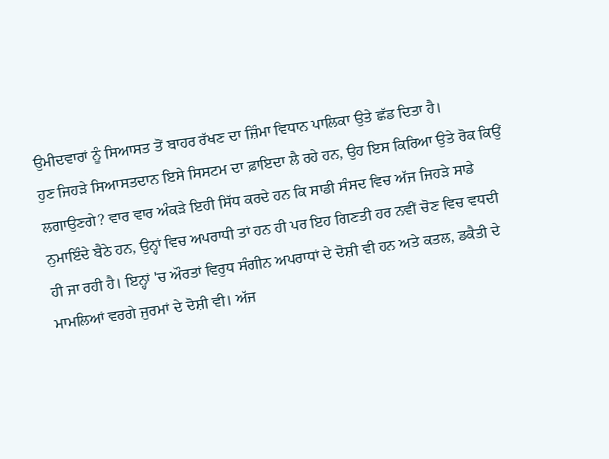ਉਮੀਦਵਾਰਾਂ ਨੂੰ ਸਿਆਸਤ ਤੋਂ ਬਾਹਰ ਰੱਖਣ ਦਾ ਜ਼ਿੰਮਾ ਵਿਧਾਨ ਪਾਲਿਕਾ ਉਤੇ ਛੱਡ ਦਿਤਾ ਹੈ।
ਹੁਣ ਜਿਹੜੇ ਸਿਆਸਤਦਾਨ ਇਸੇ ਸਿਸਟਮ ਦਾ ਫ਼ਾਇਦਾ ਲੈ ਰਹੇ ਹਨ, ਉਹ ਇਸ ਕਿਰਿਆ ਉਤੇ ਰੋਕ ਕਿਉਂ ਲਗਾਉਣਗੇ? ਵਾਰ ਵਾਰ ਅੰਕੜੇ ਇਹੀ ਸਿੱਧ ਕਰਦੇ ਹਨ ਕਿ ਸਾਡੀ ਸੰਸਦ ਵਿਚ ਅੱਜ ਜਿਹੜੇ ਸਾਡੇ ਨੁਮਾਇੰਦੇ ਬੈਠੇ ਹਨ, ਉਨ੍ਹਾਂ ਵਿਚ ਅਪਰਾਧੀ ਤਾਂ ਹਨ ਹੀ ਪਰ ਇਹ ਗਿਣਤੀ ਹਰ ਨਵੀਂ ਚੋਣ ਵਿਚ ਵਧਦੀ ਹੀ ਜਾ ਰਹੀ ਹੈ। ਇਨ੍ਹਾਂ 'ਚ ਔਰਤਾਂ ਵਿਰੁਧ ਸੰਗੀਨ ਅਪਰਾਧਾਂ ਦੇ ਦੋਸ਼ੀ ਵੀ ਹਨ ਅਤੇ ਕਤਲ, ਡਕੈਤੀ ਦੇ ਮਾਮਲਿਆਂ ਵਰਗੇ ਜੁਰਮਾਂ ਦੇ ਦੋਸ਼ੀ ਵੀ। ਅੱਜ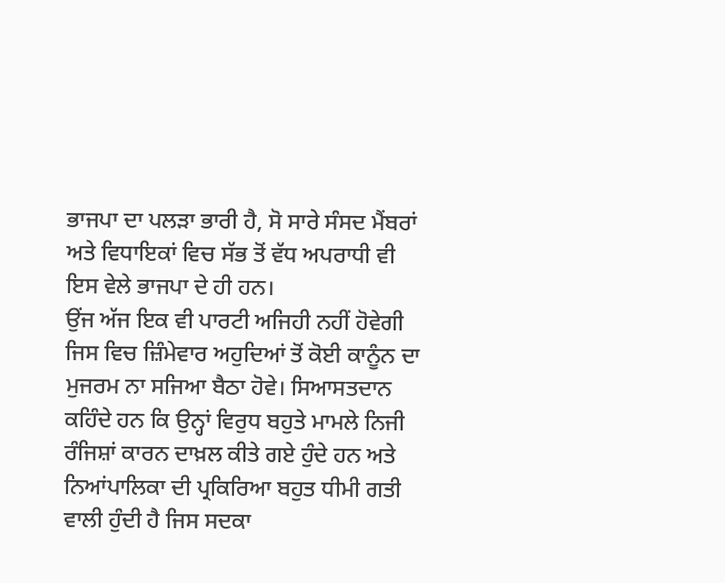ਭਾਜਪਾ ਦਾ ਪਲੜਾ ਭਾਰੀ ਹੈ, ਸੋ ਸਾਰੇ ਸੰਸਦ ਮੈਂਬਰਾਂ ਅਤੇ ਵਿਧਾਇਕਾਂ ਵਿਚ ਸੱਭ ਤੋਂ ਵੱਧ ਅਪਰਾਧੀ ਵੀ ਇਸ ਵੇਲੇ ਭਾਜਪਾ ਦੇ ਹੀ ਹਨ।
ਉਂਜ ਅੱਜ ਇਕ ਵੀ ਪਾਰਟੀ ਅਜਿਹੀ ਨਹੀਂ ਹੋਵੇਗੀ ਜਿਸ ਵਿਚ ਜ਼ਿੰਮੇਵਾਰ ਅਹੁਦਿਆਂ ਤੋਂ ਕੋਈ ਕਾਨੂੰਨ ਦਾ ਮੁਜਰਮ ਨਾ ਸਜਿਆ ਬੈਠਾ ਹੋਵੇ। ਸਿਆਸਤਦਾਨ ਕਹਿੰਦੇ ਹਨ ਕਿ ਉਨ੍ਹਾਂ ਵਿਰੁਧ ਬਹੁਤੇ ਮਾਮਲੇ ਨਿਜੀ ਰੰਜਿਸ਼ਾਂ ਕਾਰਨ ਦਾਖ਼ਲ ਕੀਤੇ ਗਏ ਹੁੰਦੇ ਹਨ ਅਤੇ ਨਿਆਂਪਾਲਿਕਾ ਦੀ ਪ੍ਰਕਿਰਿਆ ਬਹੁਤ ਧੀਮੀ ਗਤੀ ਵਾਲੀ ਹੁੰਦੀ ਹੈ ਜਿਸ ਸਦਕਾ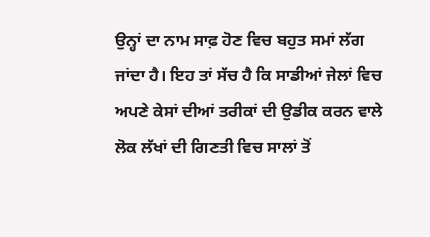ਉਨ੍ਹਾਂ ਦਾ ਨਾਮ ਸਾਫ਼ ਹੋਣ ਵਿਚ ਬਹੁਤ ਸਮਾਂ ਲੱਗ ਜਾਂਦਾ ਹੈ। ਇਹ ਤਾਂ ਸੱਚ ਹੈ ਕਿ ਸਾਡੀਆਂ ਜੇਲਾਂ ਵਿਚ ਅਪਣੇ ਕੇਸਾਂ ਦੀਆਂ ਤਰੀਕਾਂ ਦੀ ਉਡੀਕ ਕਰਨ ਵਾਲੇ ਲੋਕ ਲੱਖਾਂ ਦੀ ਗਿਣਤੀ ਵਿਚ ਸਾਲਾਂ ਤੋਂ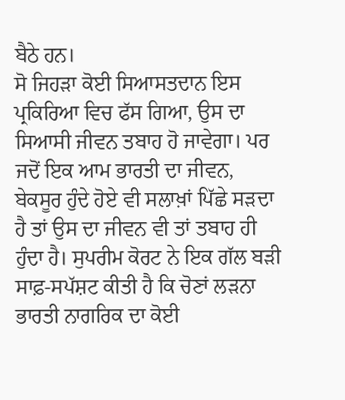ਬੈਠੇ ਹਨ।
ਸੋ ਜਿਹੜਾ ਕੋਈ ਸਿਆਸਤਦਾਨ ਇਸ ਪ੍ਰਕਿਰਿਆ ਵਿਚ ਫੱਸ ਗਿਆ, ਉਸ ਦਾ ਸਿਆਸੀ ਜੀਵਨ ਤਬਾਹ ਹੋ ਜਾਵੇਗਾ। ਪਰ ਜਦੋਂ ਇਕ ਆਮ ਭਾਰਤੀ ਦਾ ਜੀਵਨ, ਬੇਕਸੂਰ ਹੁੰਦੇ ਹੋਏ ਵੀ ਸਲਾਖ਼ਾਂ ਪਿੱਛੇ ਸੜਦਾ ਹੈ ਤਾਂ ਉਸ ਦਾ ਜੀਵਨ ਵੀ ਤਾਂ ਤਬਾਹ ਹੀ ਹੁੰਦਾ ਹੈ। ਸੁਪਰੀਮ ਕੋਰਟ ਨੇ ਇਕ ਗੱਲ ਬੜੀ ਸਾਫ਼-ਸਪੱਸ਼ਟ ਕੀਤੀ ਹੈ ਕਿ ਚੋਣਾਂ ਲੜਨਾ ਭਾਰਤੀ ਨਾਗਰਿਕ ਦਾ ਕੋਈ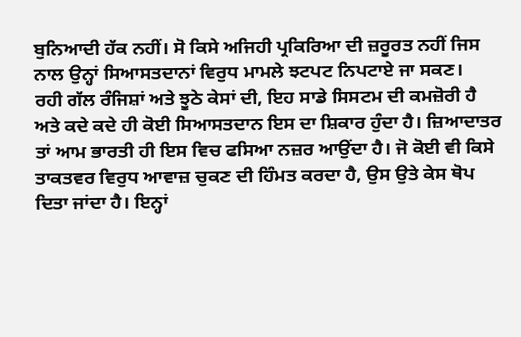ਬੁਨਿਆਦੀ ਹੱਕ ਨਹੀਂ। ਸੋ ਕਿਸੇ ਅਜਿਹੀ ਪ੍ਰਕਿਰਿਆ ਦੀ ਜ਼ਰੂਰਤ ਨਹੀਂ ਜਿਸ ਨਾਲ ਉਨ੍ਹਾਂ ਸਿਆਸਤਦਾਨਾਂ ਵਿਰੁਧ ਮਾਮਲੇ ਝਟਪਟ ਨਿਪਟਾਏ ਜਾ ਸਕਣ।
ਰਹੀ ਗੱਲ ਰੰਜਿਸ਼ਾਂ ਅਤੇ ਝੂਠੇ ਕੇਸਾਂ ਦੀ, ਇਹ ਸਾਡੇ ਸਿਸਟਮ ਦੀ ਕਮਜ਼ੋਰੀ ਹੈ ਅਤੇ ਕਦੇ ਕਦੇ ਹੀ ਕੋਈ ਸਿਆਸਤਦਾਨ ਇਸ ਦਾ ਸ਼ਿਕਾਰ ਹੁੰਦਾ ਹੈ। ਜ਼ਿਆਦਾਤਰ ਤਾਂ ਆਮ ਭਾਰਤੀ ਹੀ ਇਸ ਵਿਚ ਫਸਿਆ ਨਜ਼ਰ ਆਉਂਦਾ ਹੈ। ਜੋ ਕੋਈ ਵੀ ਕਿਸੇ ਤਾਕਤਵਰ ਵਿਰੁਧ ਆਵਾਜ਼ ਚੁਕਣ ਦੀ ਹਿੰਮਤ ਕਰਦਾ ਹੈ, ਉਸ ਉਤੇ ਕੇਸ ਥੋਪ ਦਿਤਾ ਜਾਂਦਾ ਹੈ। ਇਨ੍ਹਾਂ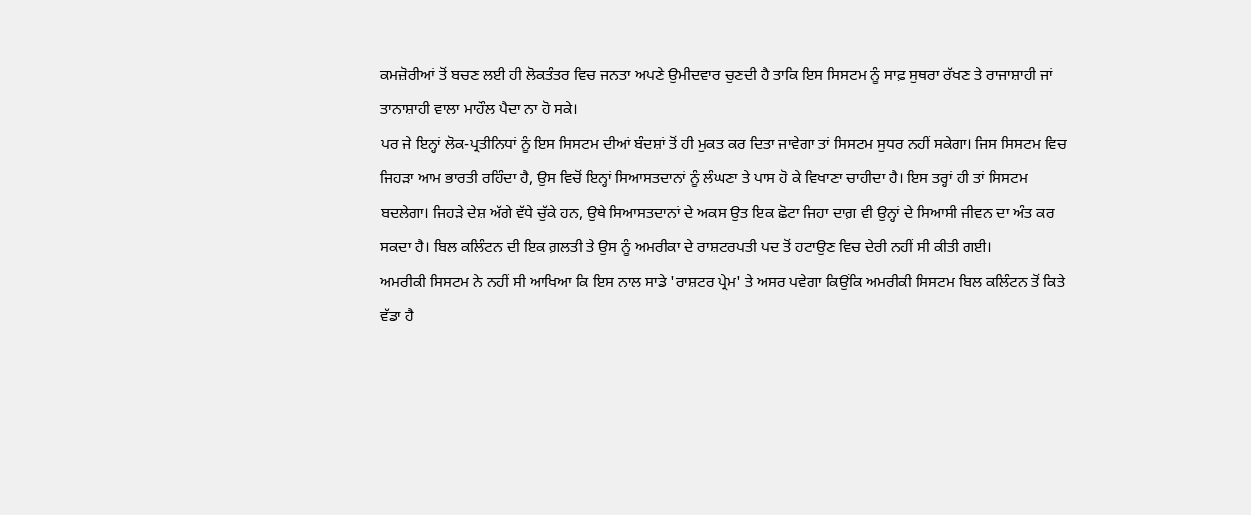ਕਮਜ਼ੋਰੀਆਂ ਤੋਂ ਬਚਣ ਲਈ ਹੀ ਲੋਕਤੰਤਰ ਵਿਚ ਜਨਤਾ ਅਪਣੇ ਉਮੀਦਵਾਰ ਚੁਣਦੀ ਹੈ ਤਾਕਿ ਇਸ ਸਿਸਟਮ ਨੂੰ ਸਾਫ਼ ਸੁਥਰਾ ਰੱਖਣ ਤੇ ਰਾਜਾਸ਼ਾਹੀ ਜਾਂ ਤਾਨਾਸ਼ਾਹੀ ਵਾਲਾ ਮਾਹੌਲ ਪੈਦਾ ਨਾ ਹੋ ਸਕੇ।
ਪਰ ਜੇ ਇਨ੍ਹਾਂ ਲੋਕ-ਪ੍ਰਤੀਨਿਧਾਂ ਨੂੰ ਇਸ ਸਿਸਟਮ ਦੀਆਂ ਬੰਦਸ਼ਾਂ ਤੋਂ ਹੀ ਮੁਕਤ ਕਰ ਦਿਤਾ ਜਾਵੇਗਾ ਤਾਂ ਸਿਸਟਮ ਸੁਧਰ ਨਹੀਂ ਸਕੇਗਾ। ਜਿਸ ਸਿਸਟਮ ਵਿਚ ਜਿਹੜਾ ਆਮ ਭਾਰਤੀ ਰਹਿੰਦਾ ਹੈ, ਉਸ ਵਿਚੋਂ ਇਨ੍ਹਾਂ ਸਿਆਸਤਦਾਨਾਂ ਨੂੰ ਲੰਘਣਾ ਤੇ ਪਾਸ ਹੋ ਕੇ ਵਿਖਾਣਾ ਚਾਹੀਦਾ ਹੈ। ਇਸ ਤਰ੍ਹਾਂ ਹੀ ਤਾਂ ਸਿਸਟਮ ਬਦਲੇਗਾ। ਜਿਹੜੇ ਦੇਸ਼ ਅੱਗੇ ਵੱਧੇ ਚੁੱਕੇ ਹਨ, ਉਥੇ ਸਿਆਸਤਦਾਨਾਂ ਦੇ ਅਕਸ ਉਤ ਇਕ ਛੋਟਾ ਜਿਹਾ ਦਾਗ਼ ਵੀ ਉਨ੍ਹਾਂ ਦੇ ਸਿਆਸੀ ਜੀਵਨ ਦਾ ਅੰਤ ਕਰ ਸਕਦਾ ਹੈ। ਬਿਲ ਕਲਿੰਟਨ ਦੀ ਇਕ ਗ਼ਲਤੀ ਤੇ ਉਸ ਨੂੰ ਅਮਰੀਕਾ ਦੇ ਰਾਸ਼ਟਰਪਤੀ ਪਦ ਤੋਂ ਹਟਾਉਣ ਵਿਚ ਦੇਰੀ ਨਹੀਂ ਸੀ ਕੀਤੀ ਗਈ।
ਅਮਰੀਕੀ ਸਿਸਟਮ ਨੇ ਨਹੀਂ ਸੀ ਆਖਿਆ ਕਿ ਇਸ ਨਾਲ ਸਾਡੇ 'ਰਾਸ਼ਟਰ ਪ੍ਰੇਮ' ਤੇ ਅਸਰ ਪਵੇਗਾ ਕਿਉਂਕਿ ਅਮਰੀਕੀ ਸਿਸਟਮ ਬਿਲ ਕਲਿੰਟਨ ਤੋਂ ਕਿਤੇ ਵੱਡਾ ਹੈ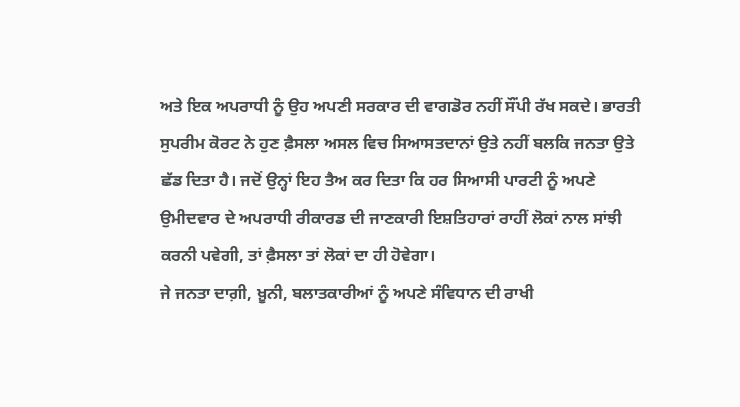ਅਤੇ ਇਕ ਅਪਰਾਧੀ ਨੂੰ ਉਹ ਅਪਣੀ ਸਰਕਾਰ ਦੀ ਵਾਗਡੋਰ ਨਹੀਂ ਸੌਂਪੀ ਰੱਖ ਸਕਦੇ। ਭਾਰਤੀ ਸੁਪਰੀਮ ਕੋਰਟ ਨੇ ਹੁਣ ਫ਼ੈਸਲਾ ਅਸਲ ਵਿਚ ਸਿਆਸਤਦਾਨਾਂ ਉਤੇ ਨਹੀਂ ਬਲਕਿ ਜਨਤਾ ਉਤੇ ਛੱਡ ਦਿਤਾ ਹੈ। ਜਦੋਂ ਉਨ੍ਹਾਂ ਇਹ ਤੈਅ ਕਰ ਦਿਤਾ ਕਿ ਹਰ ਸਿਆਸੀ ਪਾਰਟੀ ਨੂੰ ਅਪਣੇ ਉਮੀਦਵਾਰ ਦੇ ਅਪਰਾਧੀ ਰੀਕਾਰਡ ਦੀ ਜਾਣਕਾਰੀ ਇਸ਼ਤਿਹਾਰਾਂ ਰਾਹੀਂ ਲੋਕਾਂ ਨਾਲ ਸਾਂਝੀ ਕਰਨੀ ਪਵੇਗੀ, ਤਾਂ ਫ਼ੈਸਲਾ ਤਾਂ ਲੋਕਾਂ ਦਾ ਹੀ ਹੋਵੇਗਾ।
ਜੇ ਜਨਤਾ ਦਾਗ਼ੀ, ਖ਼ੂਨੀ, ਬਲਾਤਕਾਰੀਆਂ ਨੂੰ ਅਪਣੇ ਸੰਵਿਧਾਨ ਦੀ ਰਾਖੀ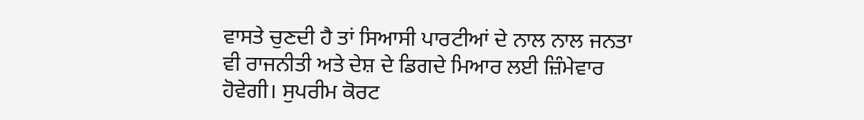ਵਾਸਤੇ ਚੁਣਦੀ ਹੈ ਤਾਂ ਸਿਆਸੀ ਪਾਰਟੀਆਂ ਦੇ ਨਾਲ ਨਾਲ ਜਨਤਾ ਵੀ ਰਾਜਨੀਤੀ ਅਤੇ ਦੇਸ਼ ਦੇ ਡਿਗਦੇ ਮਿਆਰ ਲਈ ਜ਼ਿੰਮੇਵਾਰ ਹੋਵੇਗੀ। ਸੁਪਰੀਮ ਕੋਰਟ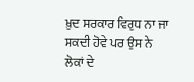ਖ਼ੁਦ ਸਰਕਾਰ ਵਿਰੁਧ ਨਾ ਜਾ ਸਕਦੀ ਹੋਵੇ ਪਰ ਉਸ ਨੇ ਲੋਕਾਂ ਦੇ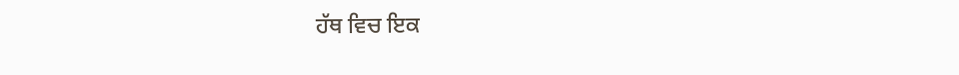ਹੱਥ ਵਿਚ ਇਕ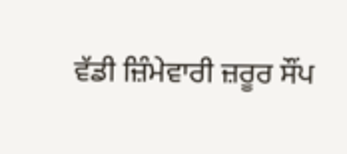ਵੱਡੀ ਜ਼ਿੰਮੇਵਾਰੀ ਜ਼ਰੂਰ ਸੌਂਪ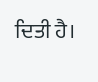ਦਿਤੀ ਹੈ।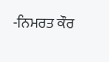-ਨਿਮਰਤ ਕੌਰ